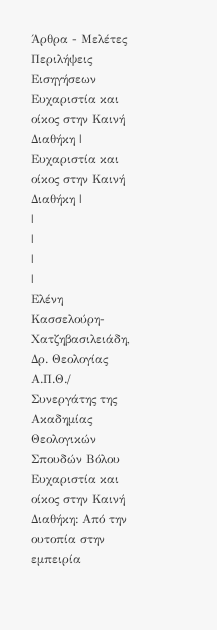Άρθρα - Μελέτες
Περιλήψεις Εισηγήσεων
Ευχαριστία και οίκος στην Καινή Διαθήκη | Ευχαριστία και οίκος στην Καινή Διαθήκη |
|
|
|
|
Ελένη Κασσελούρη-Χατζηβασιλειάδη, Δρ. Θεολογίας Α.Π.Θ./ Συνεργάτης της Ακαδημίας Θεολογικών Σπουδών Βόλου
Ευχαριστία και οίκος στην Καινή Διαθήκη: Από την ουτοπία στην εμπειρία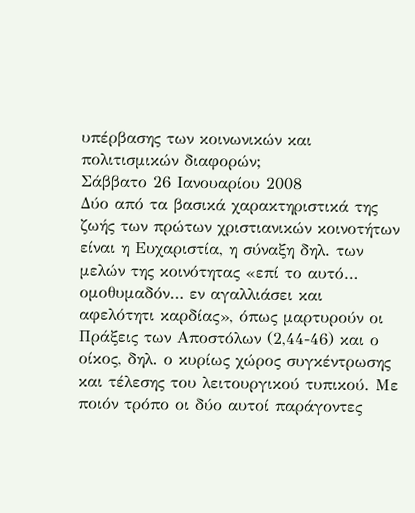υπέρβασης των κοινωνικών και πολιτισμικών διαφορών;
Σάββατο 26 Ιανουαρίου 2008
Δύο από τα βασικά χαρακτηριστικά της ζωής των πρώτων χριστιανικών κοινοτήτων είναι η Ευχαριστία, η σύναξη δηλ. των μελών της κοινότητας «επί το αυτό… ομοθυμαδόν… εν αγαλλιάσει και αφελότητι καρδίας», όπως μαρτυρούν οι Πράξεις των Αποστόλων (2,44-46) και ο οίκος, δηλ. ο κυρίως χώρος συγκέντρωσης και τέλεσης του λειτουργικού τυπικού. Με ποιόν τρόπο οι δύο αυτοί παράγοντες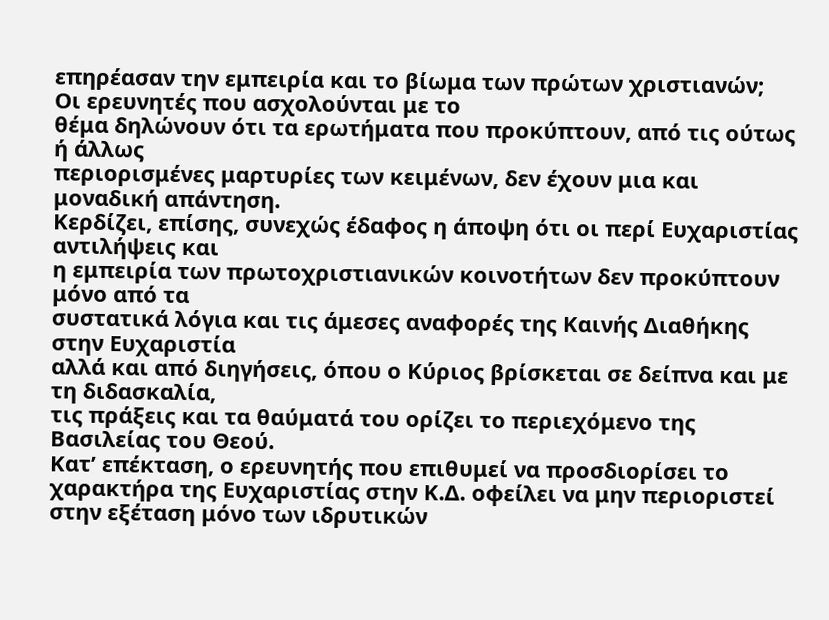επηρέασαν την εμπειρία και το βίωμα των πρώτων χριστιανών;
Οι ερευνητές που ασχολούνται με το
θέμα δηλώνουν ότι τα ερωτήματα που προκύπτουν, από τις ούτως ή άλλως
περιορισμένες μαρτυρίες των κειμένων, δεν έχουν μια και μοναδική απάντηση.
Κερδίζει, επίσης, συνεχώς έδαφος η άποψη ότι οι περί Ευχαριστίας αντιλήψεις και
η εμπειρία των πρωτοχριστιανικών κοινοτήτων δεν προκύπτουν μόνο από τα
συστατικά λόγια και τις άμεσες αναφορές της Καινής Διαθήκης στην Ευχαριστία
αλλά και από διηγήσεις, όπου ο Κύριος βρίσκεται σε δείπνα και με τη διδασκαλία,
τις πράξεις και τα θαύματά του ορίζει το περιεχόμενο της Βασιλείας του Θεού.
Κατ’ επέκταση, ο ερευνητής που επιθυμεί να προσδιορίσει το χαρακτήρα της Ευχαριστίας στην Κ.Δ. οφείλει να μην περιοριστεί στην εξέταση μόνο των ιδρυτικών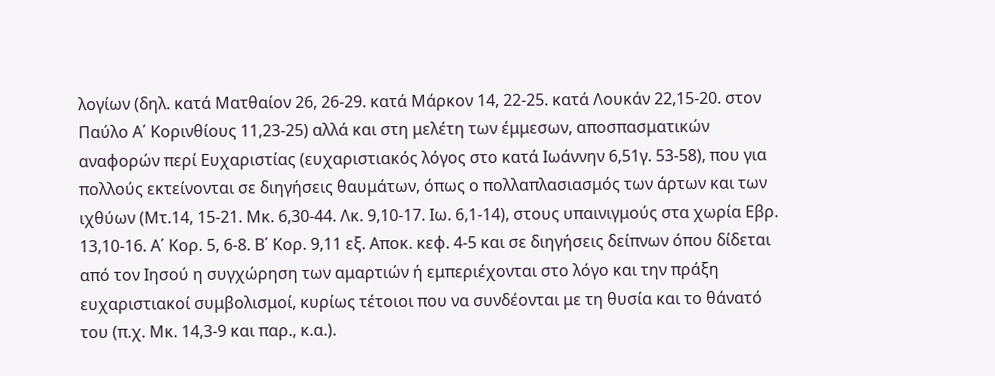λογίων (δηλ. κατά Ματθαίον 26, 26-29. κατά Μάρκον 14, 22-25. κατά Λουκάν 22,15-20. στον Παύλο Α΄ Κορινθίους 11,23-25) αλλά και στη μελέτη των έμμεσων, αποσπασματικών αναφορών περί Ευχαριστίας (ευχαριστιακός λόγος στο κατά Ιωάννην 6,51γ. 53-58), που για πολλούς εκτείνονται σε διηγήσεις θαυμάτων, όπως ο πολλαπλασιασμός των άρτων και των ιχθύων (Μτ.14, 15-21. Μκ. 6,30-44. Λκ. 9,10-17. Ιω. 6,1-14), στους υπαινιγμούς στα χωρία Εβρ. 13,10-16. Α΄ Κορ. 5, 6-8. Β΄ Κορ. 9,11 εξ. Αποκ. κεφ. 4-5 και σε διηγήσεις δείπνων όπου δίδεται από τον Ιησού η συγχώρηση των αμαρτιών ή εμπεριέχονται στο λόγο και την πράξη ευχαριστιακοί συμβολισμοί, κυρίως τέτοιοι που να συνδέονται με τη θυσία και το θάνατό του (π.χ. Μκ. 14,3-9 και παρ., κ.α.).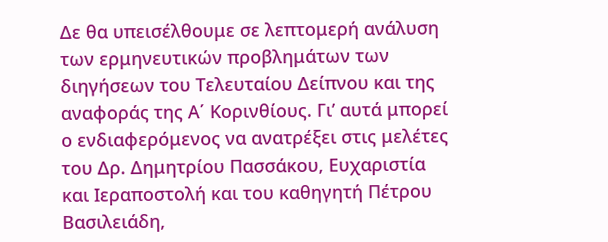Δε θα υπεισέλθουμε σε λεπτομερή ανάλυση των ερμηνευτικών προβλημάτων των διηγήσεων του Τελευταίου Δείπνου και της αναφοράς της Α΄ Κορινθίους. Γι’ αυτά μπορεί ο ενδιαφερόμενος να ανατρέξει στις μελέτες του Δρ. Δημητρίου Πασσάκου, Ευχαριστία και Ιεραποστολή και του καθηγητή Πέτρου Βασιλειάδη,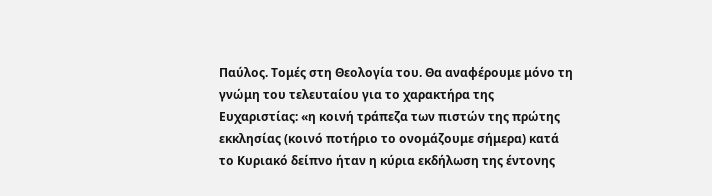Παύλος. Τομές στη Θεολογία του. Θα αναφέρουμε μόνο τη γνώμη του τελευταίου για το χαρακτήρα της Ευχαριστίας: «η κοινή τράπεζα των πιστών της πρώτης εκκλησίας (κοινό ποτήριο το ονομάζουμε σήμερα) κατά το Κυριακό δείπνο ήταν η κύρια εκδήλωση της έντονης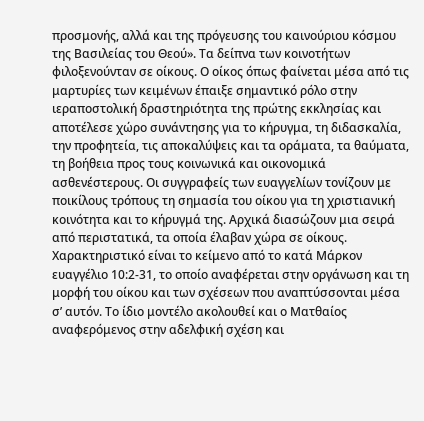προσμονής, αλλά και της πρόγευσης του καινούριου κόσμου της Βασιλείας του Θεού». Τα δείπνα των κοινοτήτων φιλοξενούνταν σε οίκους. Ο οίκος όπως φαίνεται μέσα από τις μαρτυρίες των κειμένων έπαιξε σημαντικό ρόλο στην ιεραποστολική δραστηριότητα της πρώτης εκκλησίας και αποτέλεσε χώρο συνάντησης για το κήρυγμα, τη διδασκαλία, την προφητεία, τις αποκαλύψεις και τα οράματα, τα θαύματα, τη βοήθεια προς τους κοινωνικά και οικονομικά ασθενέστερους. Οι συγγραφείς των ευαγγελίων τονίζουν με ποικίλους τρόπους τη σημασία του οίκου για τη χριστιανική κοινότητα και το κήρυγμά της. Αρχικά διασώζουν μια σειρά από περιστατικά, τα οποία έλαβαν χώρα σε οίκους. Χαρακτηριστικό είναι το κείμενο από το κατά Μάρκον ευαγγέλιο 10:2-31, το οποίο αναφέρεται στην οργάνωση και τη μορφή του οίκου και των σχέσεων που αναπτύσσονται μέσα σ’ αυτόν. Το ίδιο μοντέλο ακολουθεί και ο Ματθαίος αναφερόμενος στην αδελφική σχέση και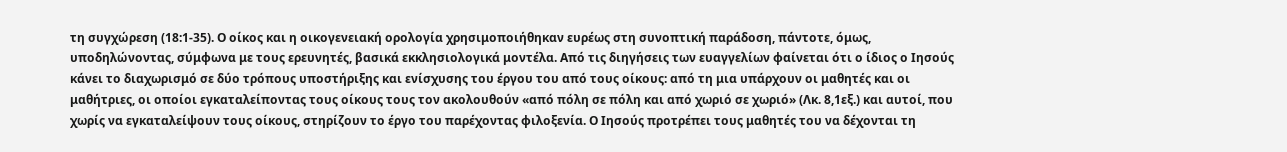τη συγχώρεση (18:1-35). Ο οίκος και η οικογενειακή ορολογία χρησιμοποιήθηκαν ευρέως στη συνοπτική παράδοση, πάντοτε, όμως, υποδηλώνοντας, σύμφωνα με τους ερευνητές, βασικά εκκλησιολογικά μοντέλα. Από τις διηγήσεις των ευαγγελίων φαίνεται ότι ο ίδιος ο Ιησούς κάνει το διαχωρισμό σε δύο τρόπους υποστήριξης και ενίσχυσης του έργου του από τους οίκους: από τη μια υπάρχουν οι μαθητές και οι μαθήτριες, οι οποίοι εγκαταλείποντας τους οίκους τους τον ακολουθούν «από πόλη σε πόλη και από χωριό σε χωριό» (Λκ. 8,1εξ.) και αυτοί, που χωρίς να εγκαταλείψουν τους οίκους, στηρίζουν το έργο του παρέχοντας φιλοξενία. Ο Ιησούς προτρέπει τους μαθητές του να δέχονται τη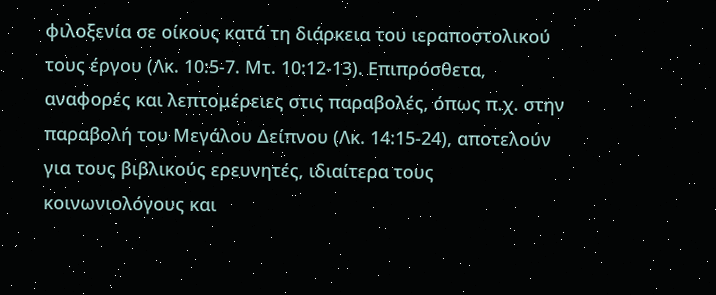φιλοξενία σε οίκους κατά τη διάρκεια του ιεραποστολικού τους έργου (Λκ. 10:5-7. Μτ. 10:12-13). Επιπρόσθετα, αναφορές και λεπτομέρειες στις παραβολές, όπως π.χ. στην παραβολή του Μεγάλου Δείπνου (Λκ. 14:15-24), αποτελούν για τους βιβλικούς ερευνητές, ιδιαίτερα τους κοινωνιολόγους και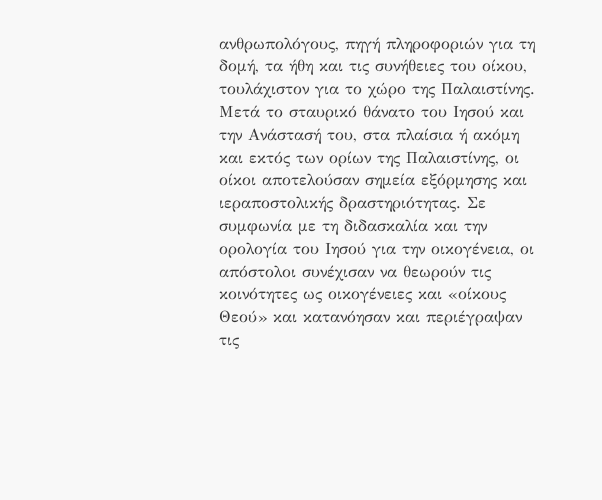ανθρωπολόγους, πηγή πληροφοριών για τη δομή, τα ήθη και τις συνήθειες του οίκου, τουλάχιστον για το χώρο της Παλαιστίνης. Μετά το σταυρικό θάνατο του Ιησού και την Ανάστασή του, στα πλαίσια ή ακόμη και εκτός των ορίων της Παλαιστίνης, οι οίκοι αποτελούσαν σημεία εξόρμησης και ιεραποστολικής δραστηριότητας. Σε συμφωνία με τη διδασκαλία και την ορολογία του Ιησού για την οικογένεια, οι απόστολοι συνέχισαν να θεωρούν τις κοινότητες ως οικογένειες και «οίκους Θεού» και κατανόησαν και περιέγραψαν τις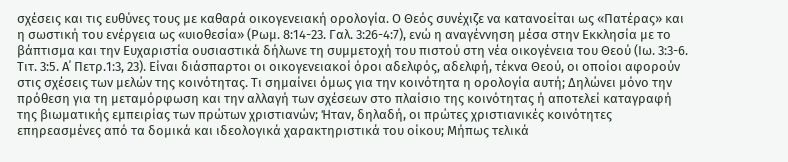σχέσεις και τις ευθύνες τους με καθαρά οικογενειακή ορολογία. Ο Θεός συνέχιζε να κατανοείται ως «Πατέρας» και η σωστική του ενέργεια ως «υιοθεσία» (Ρωμ. 8:14-23. Γαλ. 3:26-4:7), ενώ η αναγέννηση μέσα στην Εκκλησία με το βάπτισμα και την Ευχαριστία ουσιαστικά δήλωνε τη συμμετοχή του πιστού στη νέα οικογένεια του Θεού (Ιω. 3:3-6. Τιτ. 3:5. Α΄ Πετρ.1:3, 23). Είναι διάσπαρτοι οι οικογενειακοί όροι αδελφός, αδελφή, τέκνα Θεού, οι οποίοι αφορούν στις σχέσεις των μελών της κοινότητας. Τι σημαίνει όμως για την κοινότητα η ορολογία αυτή; Δηλώνει μόνο την πρόθεση για τη μεταμόρφωση και την αλλαγή των σχέσεων στο πλαίσιο της κοινότητας ή αποτελεί καταγραφή της βιωματικής εμπειρίας των πρώτων χριστιανών; Ήταν, δηλαδή, οι πρώτες χριστιανικές κοινότητες επηρεασμένες από τα δομικά και ιδεολογικά χαρακτηριστικά του οίκου; Μήπως τελικά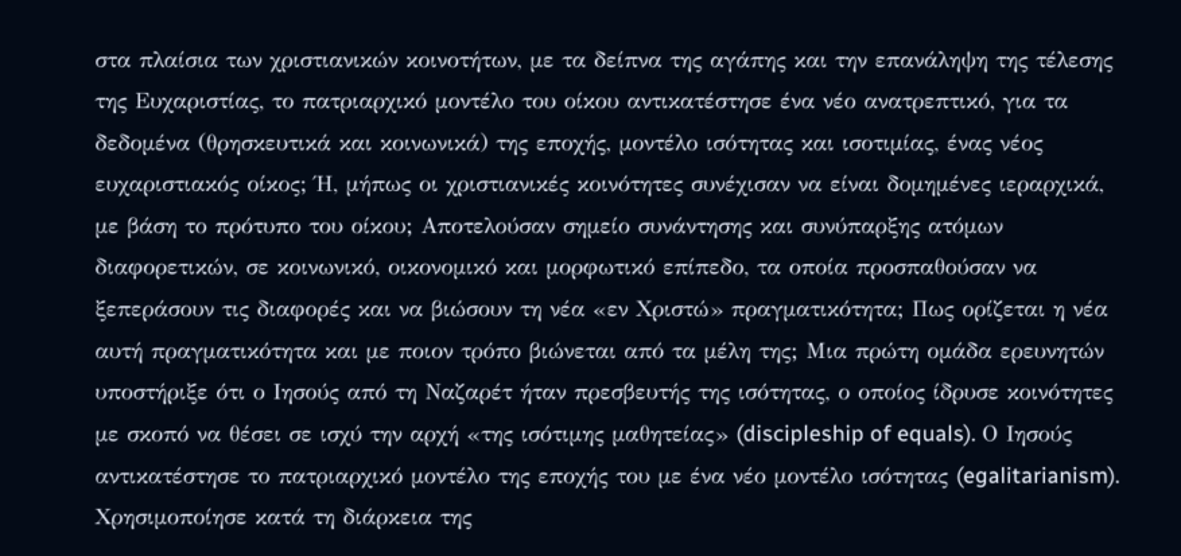στα πλαίσια των χριστιανικών κοινοτήτων, με τα δείπνα της αγάπης και την επανάληψη της τέλεσης της Ευχαριστίας, το πατριαρχικό μοντέλο του οίκου αντικατέστησε ένα νέο ανατρεπτικό, για τα δεδομένα (θρησκευτικά και κοινωνικά) της εποχής, μοντέλο ισότητας και ισοτιμίας, ένας νέος ευχαριστιακός οίκος; Ή, μήπως οι χριστιανικές κοινότητες συνέχισαν να είναι δομημένες ιεραρχικά, με βάση το πρότυπο του οίκου; Αποτελούσαν σημείο συνάντησης και συνύπαρξης ατόμων διαφορετικών, σε κοινωνικό, οικονομικό και μορφωτικό επίπεδο, τα οποία προσπαθούσαν να ξεπεράσουν τις διαφορές και να βιώσουν τη νέα «εν Χριστώ» πραγματικότητα; Πως ορίζεται η νέα αυτή πραγματικότητα και με ποιον τρόπο βιώνεται από τα μέλη της; Μια πρώτη ομάδα ερευνητών υποστήριξε ότι ο Ιησούς από τη Ναζαρέτ ήταν πρεσβευτής της ισότητας, ο οποίος ίδρυσε κοινότητες με σκοπό να θέσει σε ισχύ την αρχή «της ισότιμης μαθητείας» (discipleship of equals). Ο Ιησούς αντικατέστησε το πατριαρχικό μοντέλο της εποχής του με ένα νέο μοντέλο ισότητας (egalitarianism). Χρησιμοποίησε κατά τη διάρκεια της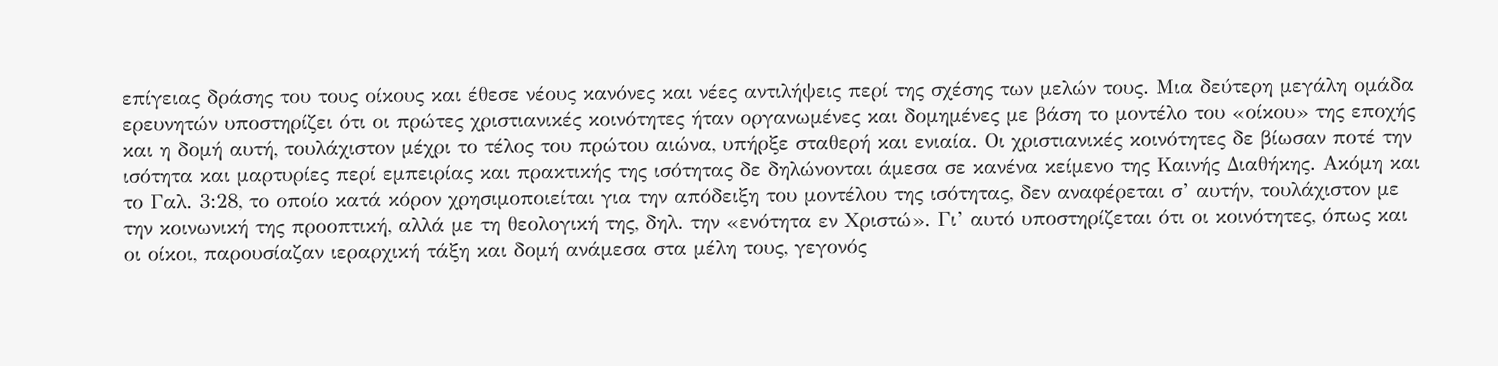επίγειας δράσης του τους οίκους και έθεσε νέους κανόνες και νέες αντιλήψεις περί της σχέσης των μελών τους. Μια δεύτερη μεγάλη ομάδα ερευνητών υποστηρίζει ότι οι πρώτες χριστιανικές κοινότητες ήταν οργανωμένες και δομημένες με βάση το μοντέλο του «οίκου» της εποχής και η δομή αυτή, τουλάχιστον μέχρι το τέλος του πρώτου αιώνα, υπήρξε σταθερή και ενιαία. Οι χριστιανικές κοινότητες δε βίωσαν ποτέ την ισότητα και μαρτυρίες περί εμπειρίας και πρακτικής της ισότητας δε δηλώνονται άμεσα σε κανένα κείμενο της Καινής Διαθήκης. Ακόμη και το Γαλ. 3:28, το οποίο κατά κόρον χρησιμοποιείται για την απόδειξη του μοντέλου της ισότητας, δεν αναφέρεται σ’ αυτήν, τουλάχιστον με την κοινωνική της προοπτική, αλλά με τη θεολογική της, δηλ. την «ενότητα εν Χριστώ». Γι’ αυτό υποστηρίζεται ότι οι κοινότητες, όπως και οι οίκοι, παρουσίαζαν ιεραρχική τάξη και δομή ανάμεσα στα μέλη τους, γεγονός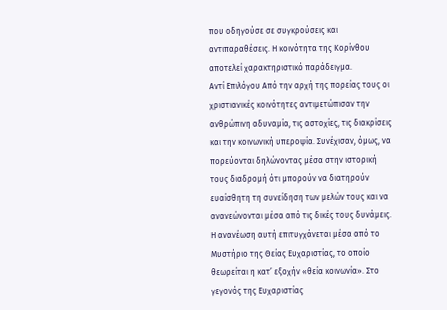που οδηγούσε σε συγκρούσεις και αντιπαραθέσεις. Η κοινότητα της Κορίνθου αποτελεί χαρακτηριστικό παράδειγμα.
Αντί Επιλόγου Από την αρχή της πορείας τους οι χριστιανικές κοινότητες αντιμετώπισαν την ανθρώπινη αδυναμία, τις αστοχίες, τις διακρίσεις και την κοινωνική υπεροψία. Συνέχισαν, όμως, να πορεύονται δηλώνοντας μέσα στην ιστορική τους διαδρομή ότι μπορούν να διατηρούν ευαίσθητη τη συνείδηση των μελών τους και να ανανεώνονται μέσα από τις δικές τους δυνάμεις. Η ανανέωση αυτή επιτυγχάνεται μέσα από το Μυστήριο της Θείας Ευχαριστίας, το οποίο θεωρείται η κατ’ εξοχήν «θεία κοινωνία». Στο γεγονός της Ευχαριστίας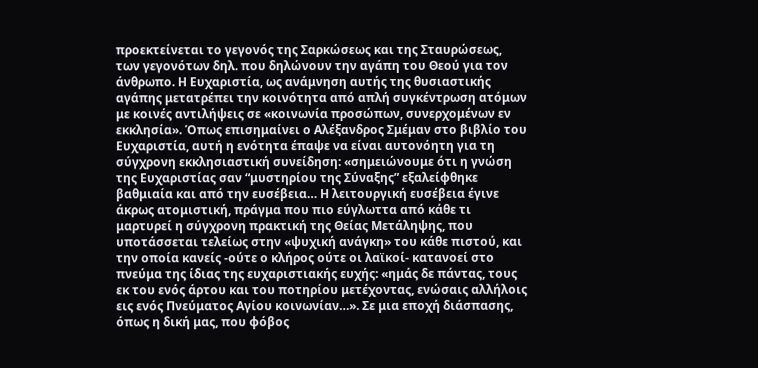προεκτείνεται το γεγονός της Σαρκώσεως και της Σταυρώσεως, των γεγονότων δηλ. που δηλώνουν την αγάπη του Θεού για τον άνθρωπο. Η Ευχαριστία, ως ανάμνηση αυτής της θυσιαστικής αγάπης μετατρέπει την κοινότητα από απλή συγκέντρωση ατόμων με κοινές αντιλήψεις σε «κοινωνία προσώπων, συνερχομένων εν εκκλησία». Όπως επισημαίνει ο Αλέξανδρος Σμέμαν στο βιβλίο του Ευχαριστία, αυτή η ενότητα έπαψε να είναι αυτονόητη για τη σύγχρονη εκκλησιαστική συνείδηση: «σημειώνουμε ότι η γνώση της Ευχαριστίας σαν “μυστηρίου της Σύναξης” εξαλείφθηκε βαθμιαία και από την ευσέβεια… Η λειτουργική ευσέβεια έγινε άκρως ατομιστική, πράγμα που πιο εύγλωττα από κάθε τι μαρτυρεί η σύγχρονη πρακτική της Θείας Μετάληψης, που υποτάσσεται τελείως στην «ψυχική ανάγκη» του κάθε πιστού, και την οποία κανείς -ούτε ο κλήρος ούτε οι λαϊκοί- κατανοεί στο πνεύμα της ίδιας της ευχαριστιακής ευχής: «ημάς δε πάντας, τους εκ του ενός άρτου και του ποτηρίου μετέχοντας, ενώσαις αλλήλοις εις ενός Πνεύματος Αγίου κοινωνίαν…». Σε μια εποχή διάσπασης, όπως η δική μας, που φόβος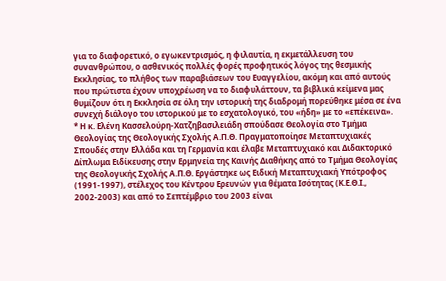για το διαφορετικό, ο εγωκεντρισμός, η φιλαυτία, η εκμετάλλευση του συνανθρώπου, ο ασθενικός πολλές φορές προφητικός λόγος της θεσμικής Εκκλησίας, το πλήθος των παραβιάσεων του Ευαγγελίου, ακόμη και από αυτούς που πρώτιστα έχουν υποχρέωση να το διαφυλάττουν, τα βιβλικά κείμενα μας θυμίζουν ότι η Εκκλησία σε όλη την ιστορική της διαδρομή πορεύθηκε μέσα σε ένα συνεχή διάλογο του ιστορικού με το εσχατολογικό, του «ήδη» με το «επέκεινα».
* Η κ. Ελένη Κασσελούρη-Χατζηβασιλειάδη σπούδασε Θεολογία στο Τμήμα Θεολογίας της Θεολογικής Σχολής Α.Π.Θ. Πραγματοποίησε Μεταπτυχιακές Σπουδές στην Ελλάδα και τη Γερμανία και έλαβε Μεταπτυχιακό και Διδακτορικό Δίπλωμα Ειδίκευσης στην Ερμηνεία της Καινής Διαθήκης από το Τμήμα Θεολογίας της Θεολογικής Σχολής Α.Π.Θ. Εργάστηκε ως Ειδική Μεταπτυχιακή Υπότροφος (1991-1997), στέλεχος του Κέντρου Ερευνών για θέματα Ισότητας (Κ.Ε.Θ.Ι., 2002-2003) και από το Σεπτέμβριο του 2003 είναι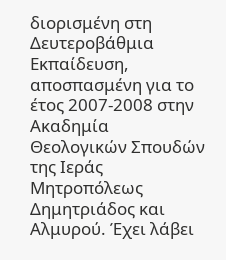διορισμένη στη Δευτεροβάθμια Εκπαίδευση, αποσπασμένη για το έτος 2007-2008 στην Ακαδημία Θεολογικών Σπουδών της Ιεράς Μητροπόλεως Δημητριάδος και Αλμυρού. Έχει λάβει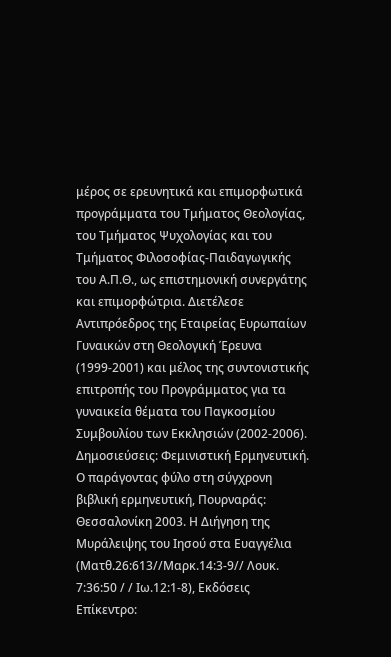μέρος σε ερευνητικά και επιμορφωτικά προγράμματα του Τμήματος Θεολογίας, του Τμήματος Ψυχολογίας και του Τμήματος Φιλοσοφίας-Παιδαγωγικής του Α.Π.Θ., ως επιστημονική συνεργάτης και επιμορφώτρια. Διετέλεσε Αντιπρόεδρος της Εταιρείας Ευρωπαίων Γυναικών στη Θεολογική Έρευνα (1999-2001) και μέλος της συντονιστικής επιτροπής του Προγράμματος για τα γυναικεία θέματα του Παγκοσμίου Συμβουλίου των Εκκλησιών (2002-2006). Δημοσιεύσεις: Φεμινιστική Ερμηνευτική. Ο παράγοντας φύλο στη σύγχρονη βιβλική ερμηνευτική, Πουρναράς: Θεσσαλονίκη 2003. Η Διήγηση της Μυράλειψης του Ιησού στα Ευαγγέλια (Ματθ.26:613//Μαρκ.14:3-9// Λουκ. 7:36:50 / / Ιω.12:1-8), Εκδόσεις Επίκεντρο: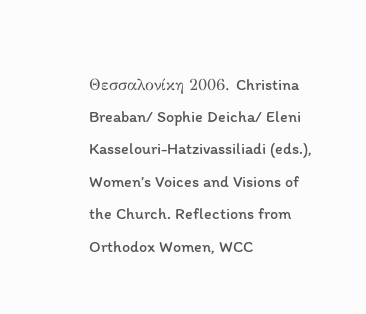Θεσσαλονίκη 2006. Christina Breaban/ Sophie Deicha/ Eleni Kasselouri-Hatzivassiliadi (eds.), Women’s Voices and Visions of the Church. Reflections from Orthodox Women, WCC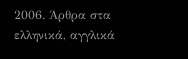2006. Άρθρα στα ελληνικά, αγγλικά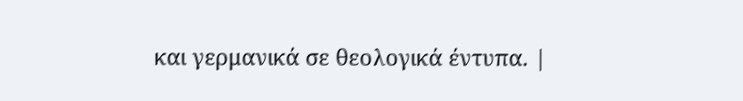και γερμανικά σε θεολογικά έντυπα. |